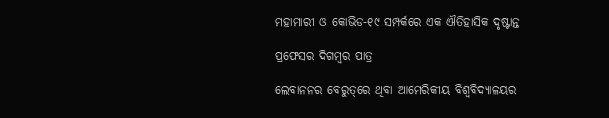ମହାମାରୀ ଓ କୋଭିଡ-୧୯ ସମ୍ପର୍କରେ ଏକ ଐତିହାସିକ ଦୃଷ୍ଟାନ୍ତ

ପ୍ରଫେସର ଦିଗମ୍ବର ପାତ୍ର

ଲେବାନନର ବେରୁତ୍‌ରେ ଥିବା ଆମେରିକୀୟ ବିଶ୍ୱବିଦ୍ୟାଳୟର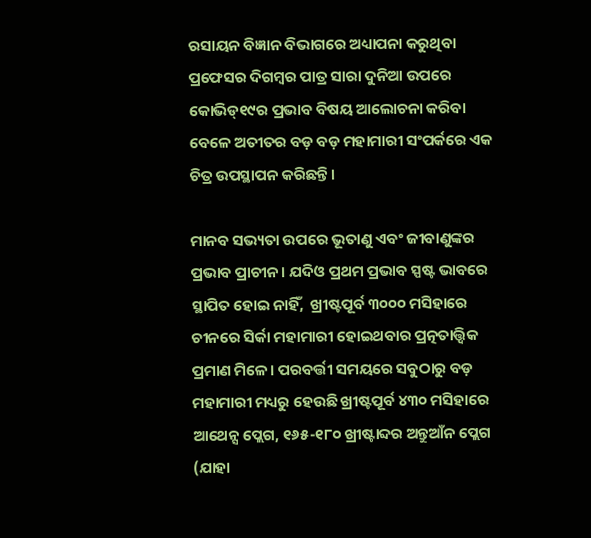ରସାୟନ ବିଜ୍ଞାନ ବିଭାଗରେ ଅଧ୍ୟାପନା କରୁଥିବା ପ୍ରଫେସର ଦିଗମ୍ବର ପାତ୍ର ସାରା ଦୁନିଆ ଉପରେ କୋଭିଡ୍‌୧୯ର ପ୍ରଭାବ ବିଷୟ ଆଲୋଚନା କରିବା ବେଳେ ଅତୀତର ବଡ଼ ବଡ଼ ମହାମାରୀ ସଂପର୍କରେ ଏକ ଚିତ୍ର ଉପସ୍ଥାପନ କରିଛନ୍ତି।

ମାନବ ସଭ୍ୟତା ଉପରେ ଭୂତାଣୁ ଏବଂ ଜୀବାଣୁଙ୍କର ପ୍ରଭାବ ପ୍ରାଚୀନ। ଯଦିଓ ପ୍ରଥମ ପ୍ରଭାବ ସ୍ପଷ୍ଟ ଭାବରେ ସ୍ଥାପିତ ହୋଇ ନାହିଁ,  ଖ୍ରୀଷ୍ଟପୂର୍ବ ୩୦୦୦ ମସିହାରେ ଚୀନରେ ସିର୍କା ମହାମାରୀ ହୋଇଥବାର ପ୍ରତ୍ନତାତ୍ତ୍ୱିକ ପ୍ରମାଣ ମିଳେ। ପରବର୍ତ୍ତୀ ସମୟରେ ସବୁଠାରୁ ବଡ଼ ମହାମାରୀ ମଧ୍ୟରୁ ହେଉଛି ଖ୍ରୀଷ୍ଟପୂର୍ବ ୪୩୦ ମସିହାରେ ଆଥେନ୍ସ ପ୍ଲେଗ, ୧୬୫-୧୮୦ ଖ୍ରୀଷ୍ଟାବ୍ଦର ଅନ୍ତୁଆଁନ ପ୍ଲେଗ (ଯାହା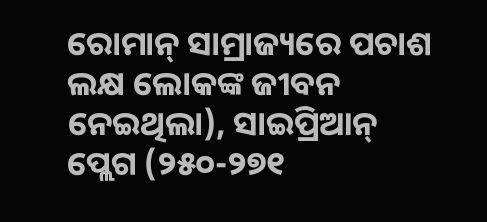ରୋମାନ୍ ସାମ୍ରାଜ୍ୟରେ ପଚାଶ ଲକ୍ଷ ଲୋକଙ୍କ ଜୀବନ ନେଇଥିଲା), ସାଇପ୍ରିଆନ୍ ପ୍ଲେଗ (୨୫୦-୨୭୧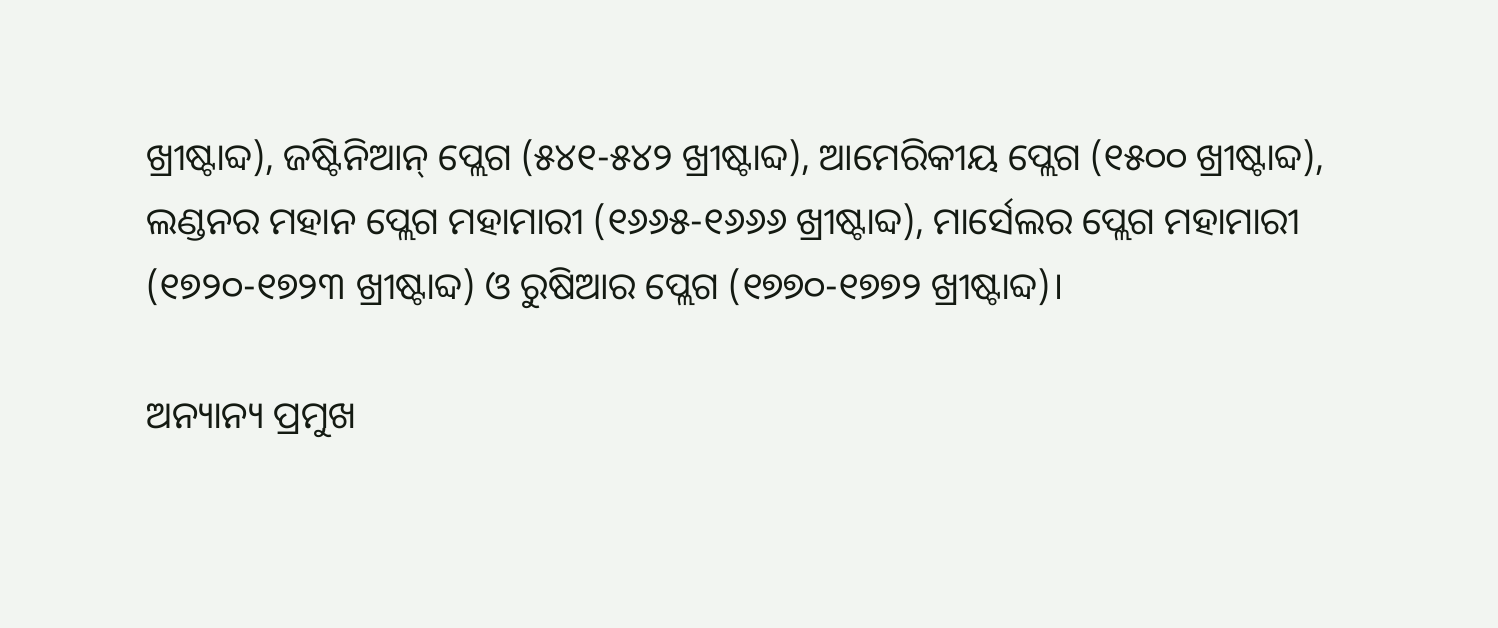ଖ୍ରୀଷ୍ଟାବ୍ଦ), ଜଷ୍ଟିନିଆନ୍ ପ୍ଲେଗ (୫୪୧-୫୪୨ ଖ୍ରୀଷ୍ଟାବ୍ଦ), ଆମେରିକୀୟ ପ୍ଲେଗ (୧୫୦୦ ଖ୍ରୀଷ୍ଟାବ୍ଦ), ଲଣ୍ଡନର ମହାନ ପ୍ଲେଗ ମହାମାରୀ (୧୬୬୫-୧୬୬୬ ଖ୍ରୀଷ୍ଟାବ୍ଦ), ମାର୍ସେଲର ପ୍ଲେଗ ମହାମାରୀ (୧୭୨୦-୧୭୨୩ ଖ୍ରୀଷ୍ଟାବ୍ଦ) ଓ ରୁଷିଆର ପ୍ଲେଗ (୧୭୭୦-୧୭୭୨ ଖ୍ରୀଷ୍ଟାବ୍ଦ)।

ଅନ୍ୟାନ୍ୟ ପ୍ରମୁଖ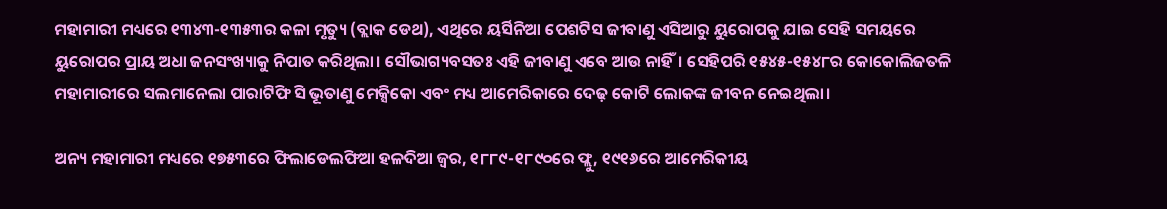ମହାମାରୀ ମଧ୍ୟରେ ୧୩୪୩-୧୩୫୩ର କଳା ମୃତ୍ୟୁ (ବ୍ଲାକ ଡେଥ), ଏଥିରେ ୟର୍ସିନିଆ ପେଶଟିସ ଜୀବାଣୁ ଏସିଆରୁ ୟୁରୋପକୁ ଯାଇ ସେହି ସମୟରେ ୟୁରୋପର ପ୍ରାୟ ଅଧା ଜନସଂଖ୍ୟାକୁ ନିପାତ କରିଥିଲା। ସୌଭାଗ୍ୟବସତଃ ଏହି ଜୀବାଣୁ ଏବେ ଆଉ ନାହିଁ। ସେହିପରି ୧୫୪୫-୧୫୪୮ର କୋକୋଲିଜତଳି ମହାମାରୀରେ ସଲମାନେଲା ପାରାଟିଫି ସି ଭୂତାଣୁ ମେକ୍ସିକୋ ଏବଂ ମଧ୍ୟ ଆମେରିକାରେ ଦେଢ଼ କୋଟି ଲୋକଙ୍କ ଜୀବନ ନେଇଥିଲା।

ଅନ୍ୟ ମହାମାରୀ ମଧ୍ୟରେ ୧୭୫୩ରେ ଫିଲାଡେଲଫିଆ ହଳଦିଆ ଜ୍ୱର, ୧୮୮୯-୧୮୯୦ରେ ଫ୍ଲୁ, ୧୯୧୬ରେ ଆମେରିକୀୟ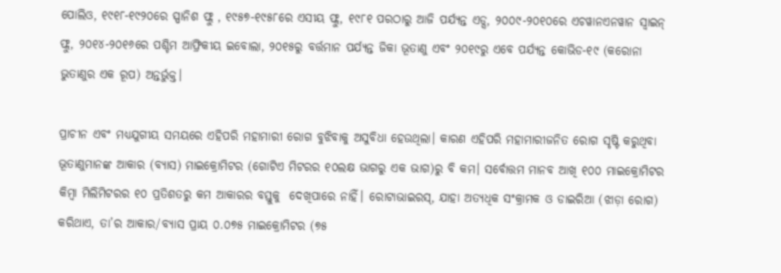ପୋଲିଓ, ୧୯୧୮-୧୯୨୦ରେ ସ୍ପାନିଶ ଫ୍ଲୁ , ୧୯୫୭-୧୯୫୮ରେ ଏସୀୟ ଫ୍ଲୁ, ୧୯୮୧ ପରଠାରୁ ଆଜି ପର୍ଯ୍ୟନ୍ତ ଏଡ୍ସ, ୨୦୦୯-୨୦୧୦ରେ ଏଚୱାନଏନୱାନ ସ୍ୱାଇନ୍ ଫ୍ଲୁ, ୨୦୧୪-୨୦୧୬ରେ ପଶ୍ଚିମ ଆଫ୍ରିକୀୟ ଇବୋଲା, ୨୦୧୫ରୁ ବର୍ତ୍ତମାନ ପର୍ଯ୍ୟନ୍ତ ଜିକା ଭୂତାଣୁ ଏବଂ ୨୦୧୯ରୁ ଏବେ ପର୍ଯ୍ୟନ୍ତ କୋଭିଡ-୧୯ (କରୋନା ଭୁତାଣୁର ଏକ ରୂପ) ଅନ୍ତର୍ଭୁକ୍ତ।

ପ୍ରାଚୀନ ଏବଂ ମଧ୍ୟଯୁଗୀୟ ସମୟରେ ଏହିପରି ମହାମାରୀ ରୋଗ ବୁଝିବାକୁ ଅସୁବିଧା ହେଉଥିଲା। କାରଣ ଏହିପରି ମହାମାରୀଜନିତ ରୋଗ ସୃଷ୍ଟି କରୁଥିବା ଭୂତାଣୁମାନଙ୍କ ଆକାର (ବ୍ୟାସ) ମାଇକ୍ରୋମିଟର (ଗୋଟିଏ ମିଟରର ୧୦ଲକ୍ଷ ଭାଗରୁ ଏକ ଭାଗ)ରୁ ବି କମ। ସର୍ବୋତ୍ତମ ମାନବ ଆଖି ୧୦୦ ମାଇକ୍ରୋମିଟର କିମ୍ବା ମିଲିମିଟରର ୧୦ ପ୍ରତିଶତରୁ କମ ଆକାରର ବସ୍ତୁକୁ  ଦେଖିପାରେ ନାହିଁ। ରୋଟାଭାଇରସ୍, ଯାହା ଅତ୍ୟଧିକ ସଂକ୍ରାମକ ଓ ଡାଇରିଆ (ଝାଡ଼ା ରୋଗ) କରିଥାଏ, ତା’ର ଆକାର/ବ୍ୟାସ ପ୍ରାୟ ୦.୦୭୫ ମାଇକ୍ରୋମିଟର (୭୫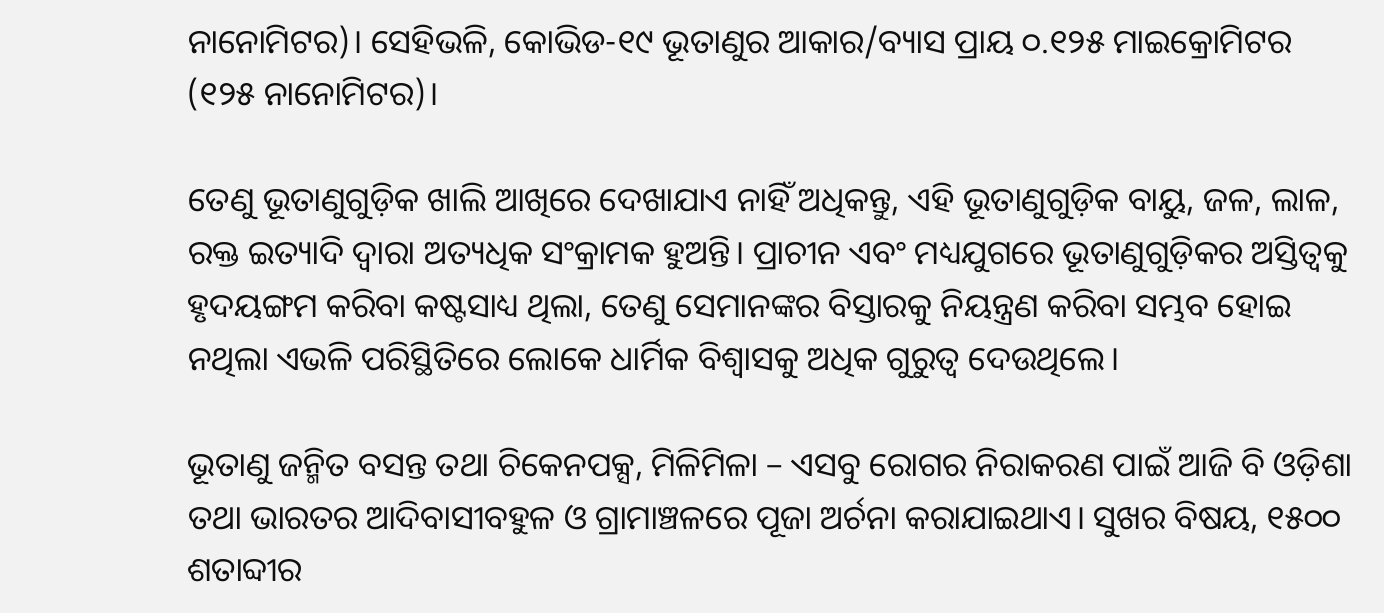ନାନୋମିଟର)। ସେହିଭଳି, କୋଭିଡ-୧୯ ଭୂତାଣୁର ଆକାର/ବ୍ୟାସ ପ୍ରାୟ ୦.୧୨୫ ମାଇକ୍ରୋମିଟର (୧୨୫ ନାନୋମିଟର)।

ତେଣୁ ଭୂତାଣୁଗୁଡ଼ିକ ଖାଲି ଆଖିରେ ଦେଖାଯାଏ ନାହିଁ ଅଧିକନ୍ତୁ, ଏହି ଭୂତାଣୁଗୁଡ଼ିକ ବାୟୁ, ଜଳ, ଲାଳ, ରକ୍ତ ଇତ୍ୟାଦି ଦ୍ୱାରା ଅତ୍ୟଧିକ ସଂକ୍ରାମକ ହୁଅନ୍ତି। ପ୍ରାଚୀନ ଏବଂ ମଧ୍ୟଯୁଗରେ ଭୂତାଣୁଗୁଡ଼ିକର ଅସ୍ତିତ୍ୱକୁ ହୃଦୟଙ୍ଗମ କରିବା କଷ୍ଟସାଧ୍ୟ ଥିଲା, ତେଣୁ ସେମାନଙ୍କର ବିସ୍ତାରକୁ ନିୟନ୍ତ୍ରଣ କରିବା ସମ୍ଭବ ହୋଇ ନଥିଲା ଏଭଳି ପରିସ୍ଥିତିରେ ଲୋକେ ଧାର୍ମିକ ବିଶ୍ୱାସକୁ ଅଧିକ ଗୁରୁତ୍ୱ ଦେଉଥିଲେ।

ଭୂତାଣୁ ଜନ୍ମିତ ବସନ୍ତ ତଥା ଚିକେନପକ୍ସ, ମିଳିମିଳା – ଏସବୁ ରୋଗର ନିରାକରଣ ପାଇଁ ଆଜି ବି ଓଡ଼ିଶା ତଥା ଭାରତର ଆଦିବାସୀବହୁଳ ଓ ଗ୍ରାମାଞ୍ଚଳରେ ପୂଜା ଅର୍ଚନା କରାଯାଇଥାଏ। ସୁଖର ବିଷୟ, ୧୫୦୦  ଶତାବ୍ଦୀର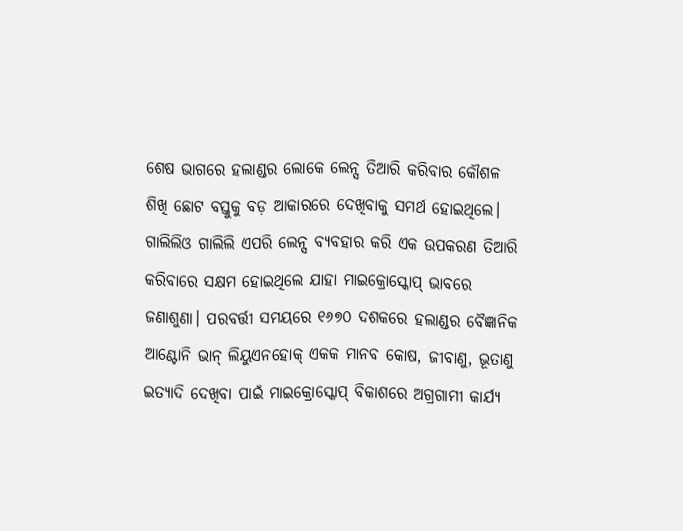ଶେଷ ଭାଗରେ ହଲାଣ୍ଡର ଲୋକେ ଲେନ୍ସ ତିଆରି କରିବାର କୌଶଳ ଶିଖି ଛୋଟ ବସ୍ତୁକୁ ବଡ଼ ଆକାରରେ ଦେଖିବାକୁ ସମର୍ଥ ହୋଇଥିଲେ। ଗାଲିଲିଓ ଗାଲିଲି ଏପରି ଲେନ୍ସ ବ୍ୟବହାର କରି ଏକ ଉପକରଣ ତିଆରି କରିବାରେ ସକ୍ଷମ ହୋଇଥିଲେ ଯାହା ମାଇକ୍ରୋସ୍କୋପ୍ ଭାବରେ ଜଣାଶୁଣା। ପରବର୍ତ୍ତୀ ସମୟରେ ୧୬୭୦ ଦଶକରେ ହଲାଣ୍ଡର ବୈଜ୍ଞାନିକ ଆଣ୍ଟୋନି ଭାନ୍ ଲିୟୁଏନହୋକ୍ ଏକକ ମାନବ କୋଷ, ଜୀବାଣୁ, ଭୂତାଣୁ ଇତ୍ୟାଦି ଦେଖିବା ପାଇଁ ମାଇକ୍ରୋସ୍କୋପ୍ ବିକାଶରେ ଅଗ୍ରଗାମୀ କାର୍ଯ୍ୟ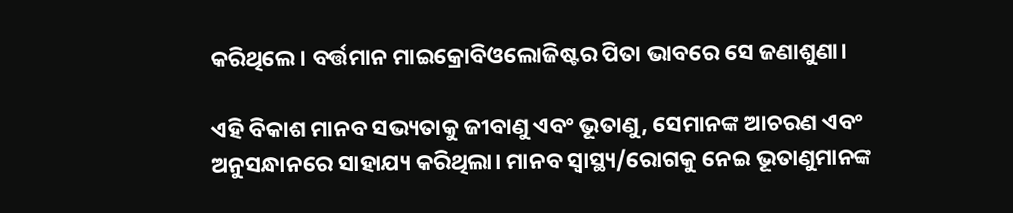କରିଥିଲେ। ବର୍ତ୍ତମାନ ମାଇକ୍ରୋବିଓଲୋଜିଷ୍ଟର ପିତା ଭାବରେ ସେ ଜଣାଶୁଣା।

ଏହି ବିକାଶ ମାନବ ସଭ୍ୟତାକୁ ଜୀବାଣୁ ଏବଂ ଭୂତାଣୁ, ସେମାନଙ୍କ ଆଚରଣ ଏବଂ ଅନୁସନ୍ଧାନରେ ସାହାଯ୍ୟ କରିଥିଲା। ମାନବ ସ୍ୱାସ୍ଥ୍ୟ/ରୋଗକୁ ନେଇ ଭୂତାଣୁମାନଙ୍କ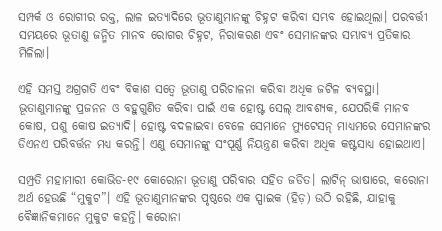ସମ୍ପର୍କ ଓ ରୋଗୀର ରକ୍ତ, ଲାଳ ଇତ୍ୟାଦିରେ ଭୂତାଣୁମାନଙ୍କୁ ଚିହ୍ନଟ କରିବା ସମ୍ଭବ ହୋଇଥିଲା। ପରବର୍ତ୍ତୀ ସମୟରେ ଭୂତାଣୁ ଜନ୍ମିତ ମାନବ ରୋଗର ଚିହ୍ନଟ, ନିରାକରଣ ଏବଂ ସେମାନଙ୍କର ସମ୍ଭାବ୍ୟ ପ୍ରତିକାର ମିଳିଲା।

ଏହି ସମସ୍ତ ଅଗ୍ରଗତି ଏବଂ ବିକାଶ ସତ୍ୱେ ଭୂତାଣୁ ପରିଚାଳନା କରିବା ଅଧିକ ଜଟିଳ ବ୍ୟବସ୍ଥା। ଭୂତାଣୁମାନଙ୍କୁ ପ୍ରଜନନ ଓ ବହୁଗୁଣିତ କରିବା ପାଇଁ ଏକ ହୋଷ୍ଟ ସେଲ୍ ଆବଶ୍ୟକ, ଯେପରିକି ମାନବ କୋଷ, ପଶୁ କୋଷ ଇତ୍ୟାଦି। ହୋଷ୍ଟ ବଦଳାଇବା ବେଳେ ସେମାନେ ମ୍ୟୁଟେସନ୍ ମାଧ୍ୟମରେ ସେମାନଙ୍କର ଡିଏନଏ ପରିବର୍ତ୍ତନ ମଧ୍ୟ କରନ୍ତି। ଏଣୁ ସେମାନଙ୍କୁ ସଂପୂର୍ଣ୍ଣ ନିୟନ୍ତ୍ରଣ କରିବା ଅଧିକ କଷ୍ଟସାଧ୍ୟ ହୋଇଥାଏ।

ସମ୍ପ୍ରତି ମହାମାରୀ କୋଭିଡ-୧୯ କୋରୋନା ଭୂତାଣୁ ପରିବାର ସହିତ ଜଡିତ। ଲାଟିନ୍ ଭାଷାରେ, କରୋନା ଅର୍ଥ ହେଉଛି “ମୁକୁଟ”। ଏହି ଭୂତାଣୁମାନଙ୍କର ପୃଷ୍ଠରେ ଏକ ସ୍ପାଇକ (ହିଡ଼) ଉଠି ରହିଛି, ଯାହାକୁ ବୈଜ୍ଞାନିକମାନେ ମୁକୁଟ କହନ୍ତି। କରୋନା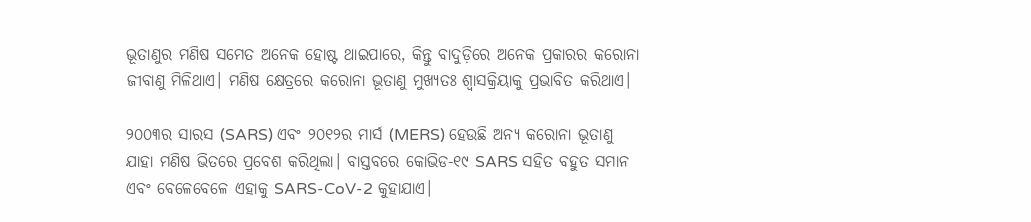ଭୂତାଣୁର ମଣିଷ ସମେତ ଅନେକ ହୋଷ୍ଟ ଥାଇପାରେ, କିନ୍ତୁ ବାଦୁଡ଼ିରେ ଅନେକ ପ୍ରକାରର କରୋନା ଜୀବାଣୁ ମିଳିଥାଏ। ମଣିଷ କ୍ଷେତ୍ରରେ କରୋନା ଭୂତାଣୁ ମୁଖ୍ୟତଃ ଶ୍ୱାସକ୍ରିୟାକୁ ପ୍ରଭାବିତ କରିଥାଏ।

୨୦୦୩ର ସାରସ (SARS) ଏବଂ ୨୦୧୨ର ମାର୍ସ (MERS) ହେଉଛି ଅନ୍ୟ କରୋନା ଭୂତାଣୁ ଯାହା ମଣିଷ ଭିତରେ ପ୍ରବେଶ କରିଥିଲା। ବାସ୍ତବରେ କୋଭିଡ-୧୯ SARS ସହିତ ବହୁତ ସମାନ ଏବଂ ବେଳେବେଳେ ଏହାକୁ SARS-CoV-2 କୁହାଯାଏ।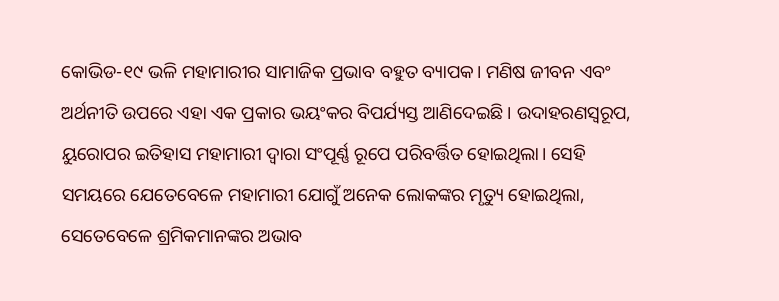କୋଭିଡ-୧୯ ଭଳି ମହାମାରୀର ସାମାଜିକ ପ୍ରଭାବ ବହୁତ ବ୍ୟାପକ। ମଣିଷ ଜୀବନ ଏବଂ ଅର୍ଥନୀତି ଉପରେ ଏହା ଏକ ପ୍ରକାର ଭୟଂକର ବିପର୍ଯ୍ୟସ୍ତ ଆଣିଦେଇଛି। ଉଦାହରଣସ୍ୱରୂପ, ୟୁରୋପର ଇତିହାସ ମହାମାରୀ ଦ୍ୱାରା ସଂପୂର୍ଣ୍ଣ ରୂପେ ପରିବର୍ତ୍ତିତ ହୋଇଥିଲା। ସେହି ସମୟରେ ଯେତେବେଳେ ମହାମାରୀ ଯୋଗୁଁ ଅନେକ ଲୋକଙ୍କର ମୃତ୍ୟୁ ହୋଇଥିଲା, ସେତେବେଳେ ଶ୍ରମିକମାନଙ୍କର ଅଭାବ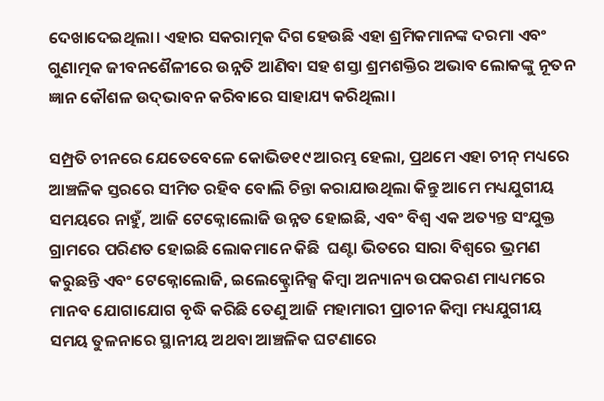ଦେଖାଦେଇଥିଲା। ଏହାର ସକରାତ୍ମକ ଦିଗ ହେଉଛି ଏହା ଶ୍ରମିକମାନଙ୍କ ଦରମା ଏବଂ ଗୁଣାତ୍ମକ ଜୀବନଶୈଳୀରେ ଉନ୍ନତି ଆଣିବା ସହ ଶସ୍ତା ଶ୍ରମଶକ୍ତିର ଅଭାବ ଲୋକଙ୍କୁ ନୂତନ ଜ୍ଞାନ କୌଶଳ ଉଦ୍‌ଭାବନ କରିବାରେ ସାହାଯ୍ୟ କରିଥିଲା।

ସମ୍ପ୍ରତି ଚୀନରେ ଯେତେବେଳେ କୋଭିଡ୧୯ ଆରମ୍ଭ ହେଲା, ପ୍ରଥମେ ଏହା ଚୀନ୍ ମଧ୍ୟରେ ଆଞ୍ଚଳିକ ସ୍ତରରେ ସୀମିତ ରହିବ ବୋଲି ଚିନ୍ତା କରାଯାଉଥିଲା କିନ୍ତୁ ଆମେ ମଧ୍ୟଯୁଗୀୟ ସମୟରେ ନାହୁଁ, ଆଜି ଟେକ୍ନୋଲୋଜି ଉନ୍ନତ ହୋଇଛି, ଏବଂ ବିଶ୍ୱ ଏକ ଅତ୍ୟନ୍ତ ସଂଯୁକ୍ତ ଗ୍ରାମରେ ପରିଣତ ହୋଇଛି ଲୋକମାନେ କିଛି  ଘଣ୍ଟା ଭିତରେ ସାରା ବିଶ୍ୱରେ ଭ୍ରମଣ କରୁଛନ୍ତି ଏବଂ ଟେକ୍ନୋଲୋଜି, ଇଲେକ୍ଟ୍ରୋନିକ୍ସ କିମ୍ବା ଅନ୍ୟାନ୍ୟ ଉପକରଣ ମାଧ୍ୟମରେ ମାନବ ଯୋଗାଯୋଗ ବୃଦ୍ଧି କରିଛି ତେଣୁ ଆଜି ମହାମାରୀ ପ୍ରାଚୀନ କିମ୍ବା ମଧ୍ୟଯୁଗୀୟ ସମୟ ତୁଳନାରେ ସ୍ଥାନୀୟ ଅଥବା ଆଞ୍ଚଳିକ ଘଟଣାରେ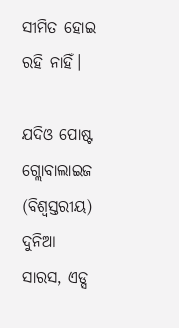ସୀମିତ ହୋଇ ରହି ନାହିଁ।

ଯଦିଓ ପୋଷ୍ଟ ଗ୍ଲୋବାଲାଇଜ (ବିଶ୍ୱସ୍ତରୀୟ) ଦୁନିଆ ସାରସ, ଏଡ୍ସ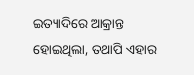ଇତ୍ୟାଦିରେ ଆକ୍ରାନ୍ତ ହୋଇଥିଲା, ତଥାପି ଏହାର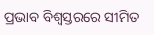ପ୍ରଭାବ ବିଶ୍ୱସ୍ତରରେ ସୀମିତ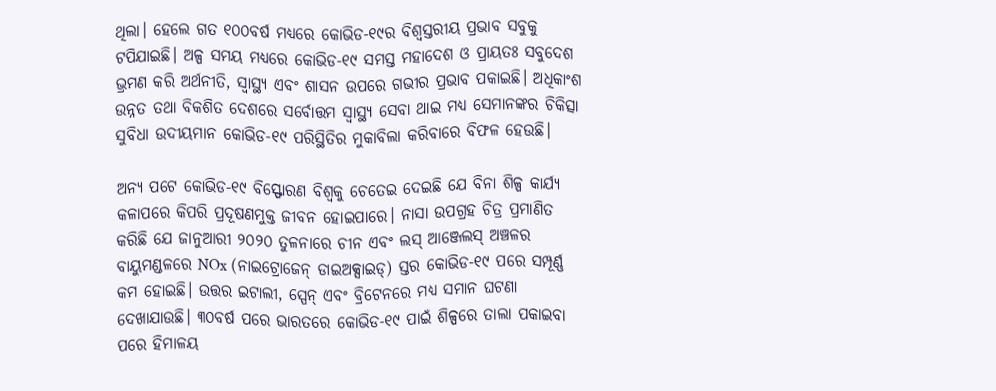ଥିଲା। ହେଲେ ଗତ ୧୦୦ବର୍ଷ ମଧ୍ୟରେ କୋଭିଡ-୧୯ର ବିଶ୍ୱସ୍ତରୀୟ ପ୍ରଭାବ ସବୁକୁ ଟପିଯାଇଛି। ଅଳ୍ପ ସମୟ ମଧ୍ୟରେ କୋଭିଡ-୧୯ ସମସ୍ତ ମହାଦେଶ ଓ ପ୍ରାୟତଃ ସବୁଦେଶ ଭ୍ରମଣ କରି ଅର୍ଥନୀତି, ସ୍ୱାସ୍ଥ୍ୟ ଏବଂ ଶାସନ ଉପରେ ଗଭୀର ପ୍ରଭାବ ପକାଇଛି। ଅଧିକାଂଶ ଉନ୍ନତ ତଥା ବିକଶିତ ଦେଶରେ ସର୍ବୋତ୍ତମ ସ୍ୱାସ୍ଥ୍ୟ ସେବା ଥାଇ ମଧ୍ୟ ସେମାନଙ୍କର ଚିକିତ୍ସା ସୁବିଧା ଉଦୀୟମାନ କୋଭିଡ-୧୯ ପରିସ୍ଥିତିର ମୁକାବିଲା କରିବାରେ ବିଫଳ ହେଉଛି।

ଅନ୍ୟ ପଟେ କୋଭିଡ-୧୯ ବିସ୍ଫୋରଣ ବିଶ୍ୱକୁ ଚେତେଇ ଦେଇଛି ଯେ ବିନା ଶିଳ୍ପ କାର୍ଯ୍ୟ କଳାପରେ କିପରି ପ୍ରଦୂଷଣମୁକ୍ତ ଜୀବନ ହୋଇପାରେ। ନାସା ଉପଗ୍ରହ ଚିତ୍ର ପ୍ରମାଣିତ କରିଛି ଯେ ଜାନୁଆରୀ ୨୦୨୦ ତୁଳନାରେ ଚୀନ ଏବଂ ଲସ୍ ଆଞ୍ଜେଲସ୍ ଅଞ୍ଚଳର ବାୟୁମଣ୍ଡଳରେ NOx (ନାଇଟ୍ରୋଜେନ୍ ଡାଇଅକ୍ସାଇଡ୍) ସ୍ତର କୋଭିଡ-୧୯ ପରେ ସମ୍ପୂର୍ଣ୍ଣ କମ ହୋଇଛି। ଉତ୍ତର ଇଟାଲୀ, ସ୍ପେନ୍ ଏବଂ ବ୍ରିଟେନରେ ମଧ୍ୟ ସମାନ ଘଟଣା ଦେଖାଯାଉଛି। ୩୦ବର୍ଷ ପରେ ଭାରତରେ କୋଭିଡ-୧୯ ପାଇଁ ଶିଳ୍ପରେ ତାଲା ପକାଇବା ପରେ ହିମାଳୟ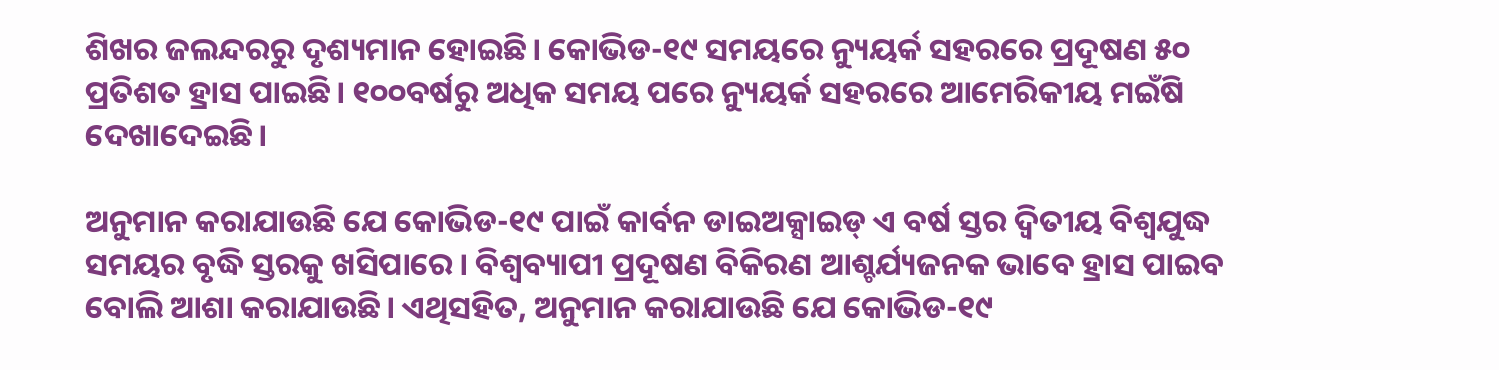ଶିଖର ଜଲନ୍ଦରରୁ ଦୃଶ୍ୟମାନ ହୋଇଛି। କୋଭିଡ-୧୯ ସମୟରେ ନ୍ୟୁୟର୍କ ସହରରେ ପ୍ରଦୂଷଣ ୫୦ ପ୍ରତିଶତ ହ୍ରାସ ପାଇଛି। ୧୦୦ବର୍ଷରୁ ଅଧିକ ସମୟ ପରେ ନ୍ୟୁୟର୍କ ସହରରେ ଆମେରିକୀୟ ମଇଁଷି ଦେଖାଦେଇଛି।

ଅନୁମାନ କରାଯାଉଛି ଯେ କୋଭିଡ-୧୯ ପାଇଁ କାର୍ବନ ଡାଇଅକ୍ସାଇଡ୍ ଏ ବର୍ଷ ସ୍ତର ଦ୍ୱିତୀୟ ବିଶ୍ୱଯୁଦ୍ଧ ସମୟର ବୃଦ୍ଧି ସ୍ତରକୁ ଖସିପାରେ। ବିଶ୍ଵବ୍ୟାପୀ ପ୍ରଦୂଷଣ ବିକିରଣ ଆଶ୍ଚର୍ଯ୍ୟଜନକ ଭାବେ ହ୍ରାସ ପାଇବ ବୋଲି ଆଶା କରାଯାଉଛି। ଏଥିସହିତ, ଅନୁମାନ କରାଯାଉଛି ଯେ କୋଭିଡ-୧୯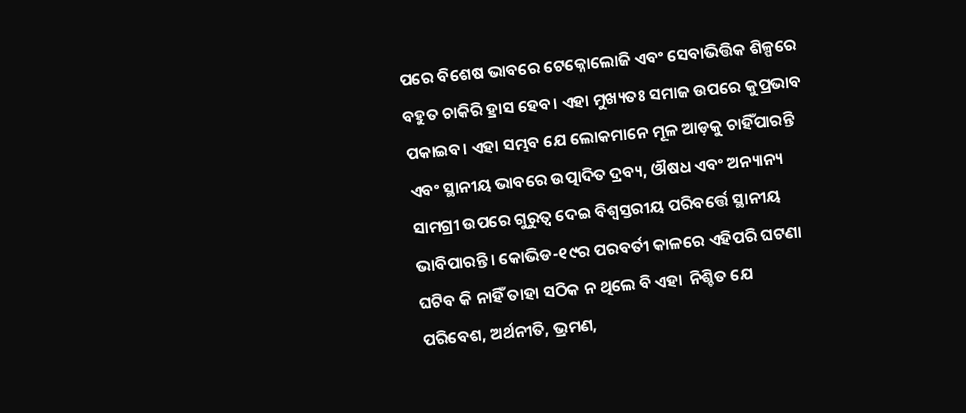ପରେ ବିଶେଷ ଭାବରେ ଟେକ୍ନୋଲୋଜି ଏବଂ ସେବାଭିତ୍ତିକ ଶିଳ୍ପରେ ବହୁତ ଚାକିରି ହ୍ରାସ ହେବ। ଏହା ମୁଖ୍ୟତଃ ସମାଜ ଉପରେ କୁପ୍ରଭାବ ପକାଇବ। ଏହା ସମ୍ଭବ ଯେ ଲୋକମାନେ ମୂଳ ଆଡ଼କୁ ଚାହିଁପାରନ୍ତି ଏବଂ ସ୍ଥାନୀୟ ଭାବରେ ଉତ୍ପାଦିତ ଦ୍ରବ୍ୟ, ଔଷଧ ଏବଂ ଅନ୍ୟାନ୍ୟ ସାମଗ୍ରୀ ଉପରେ ଗୁରୁତ୍ୱ ଦେଇ ବିଶ୍ୱସ୍ତରୀୟ ପରିବର୍ତ୍ତେ ସ୍ଥାନୀୟ ଭାବିପାରନ୍ତି। କୋଭିଡ-୧୯ର ପରବର୍ତୀ କାଳରେ ଏହିପରି ଘଟଣା ଘଟିବ କି ନାହିଁ ତାହା ସଠିକ ନ ଥିଲେ ବି ଏହା  ନିଶ୍ଚିତ ଯେ ପରିବେଶ, ଅର୍ଥନୀତି, ଭ୍ରମଣ,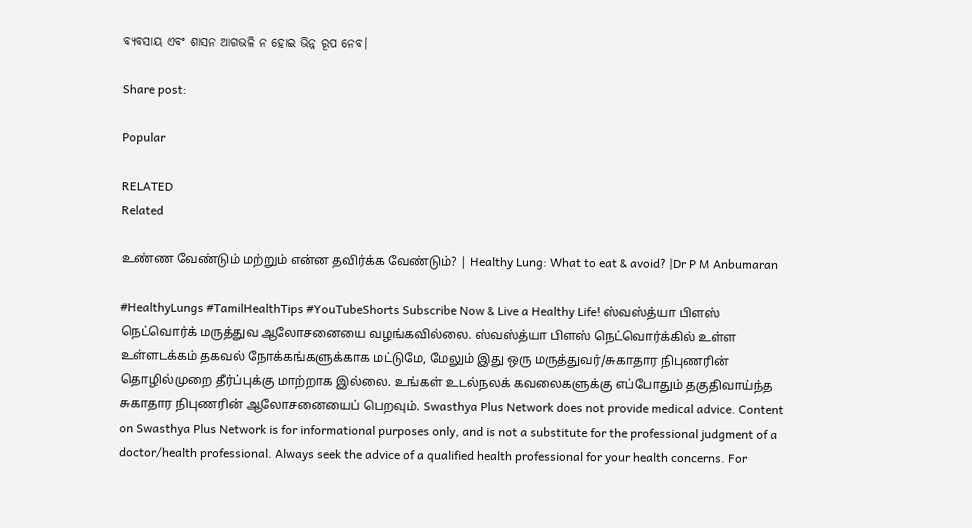ବ୍ୟବସାୟ ଏବଂ ଶାସନ ଆଗଭଳି ନ ହୋଇ ଭିନ୍ନ ରୂପ ନେବ।

Share post:

Popular

RELATED
Related

உண்ண வேண்டும் மற்றும் என்ன தவிர்க்க வேண்டும்? | Healthy Lung: What to eat & avoid? |Dr P M Anbumaran

#HealthyLungs #TamilHealthTips #YouTubeShorts Subscribe Now & Live a Healthy Life! ஸ்வஸ்த்யா பிளஸ் நெட்வொர்க் மருத்துவ ஆலோசனையை வழங்கவில்லை. ஸ்வஸ்த்யா பிளஸ் நெட்வொர்க்கில் உள்ள உள்ளடக்கம் தகவல் நோக்கங்களுக்காக மட்டுமே, மேலும் இது ஒரு மருத்துவர்/சுகாதார நிபுணரின் தொழில்முறை தீர்ப்புக்கு மாற்றாக இல்லை. உங்கள் உடல்நலக் கவலைகளுக்கு எப்போதும் தகுதிவாய்ந்த சுகாதார நிபுணரின் ஆலோசனையைப் பெறவும். Swasthya Plus Network does not provide medical advice. Content on Swasthya Plus Network is for informational purposes only, and is not a substitute for the professional judgment of a doctor/health professional. Always seek the advice of a qualified health professional for your health concerns. For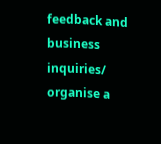feedback and business inquiries/ organise a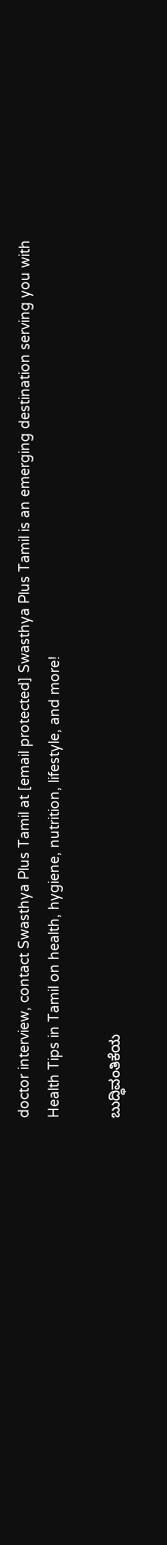doctor interview, contact Swasthya Plus Tamil at [email protected] Swasthya Plus Tamil is an emerging destination serving you with Health Tips in Tamil on health, hygiene, nutrition, lifestyle, and more!

ಬುದ್ಧಿವಂತಿಕೆಯ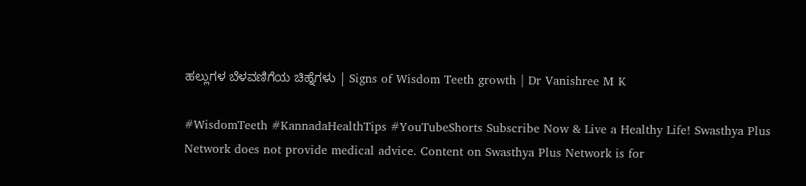ಹಲ್ಲುಗಳ ಬೆಳವಣಿಗೆಯ ಚಿಹ್ನೆಗಳು | Signs of Wisdom Teeth growth | Dr Vanishree M K

#WisdomTeeth #KannadaHealthTips #YouTubeShorts Subscribe Now & Live a Healthy Life! Swasthya Plus Network does not provide medical advice. Content on Swasthya Plus Network is for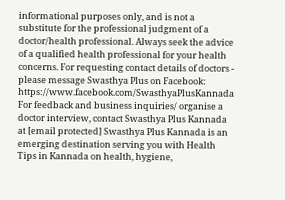informational purposes only, and is not a substitute for the professional judgment of a doctor/health professional. Always seek the advice of a qualified health professional for your health concerns. For requesting contact details of doctors - please message Swasthya Plus on Facebook: https://www.facebook.com/SwasthyaPlusKannada For feedback and business inquiries/ organise a doctor interview, contact Swasthya Plus Kannada at [email protected] Swasthya Plus Kannada is an emerging destination serving you with Health Tips in Kannada on health, hygiene,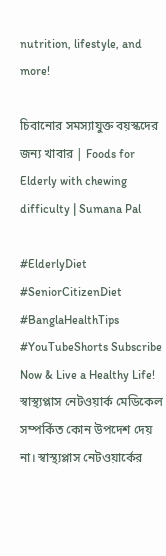nutrition, lifestyle, and more!

চিবানোর সমস্যাযুক্ত বয়স্কদের জন্য খাবার | Foods for Elderly with chewing difficulty | Sumana Pal

#ElderlyDiet #SeniorCitizenDiet #BanglaHealthTips #YouTubeShorts Subscribe Now & Live a Healthy Life! স্বাস্থ্যপ্লাস নেটওয়ার্ক মেডিকেল সম্পর্কিত কোন উপদেশ দেয় না। স্বাস্থ্যপ্লাস নেটওয়ার্কের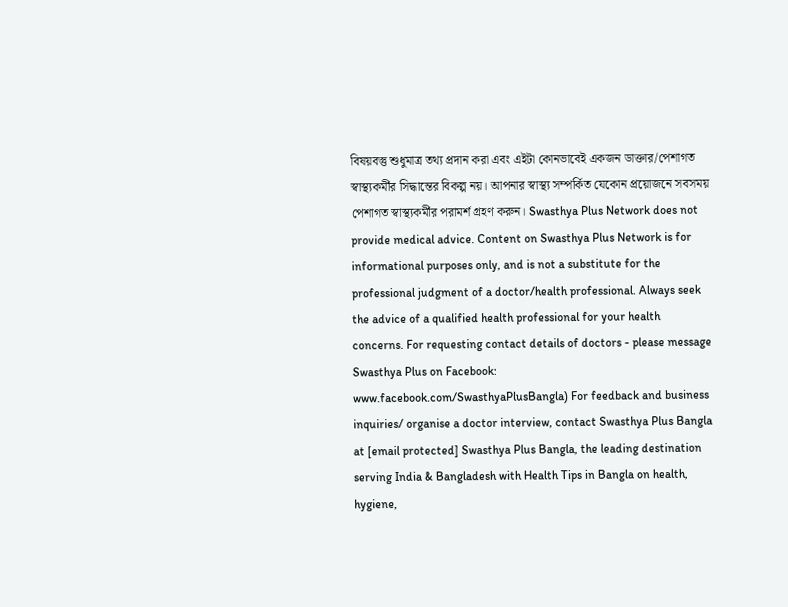বিষয়বস্তু শুধুমাত্র তথ্য প্রদান করা এবং এইটা কোনভাবেই একজন ডাক্তার/পেশাগত স্বাস্থ্যকর্মীর সিদ্ধান্তের বিকল্প নয়। আপনার স্বাস্থ্য সম্পর্কিত যেকোন প্রয়োজনে সবসময় পেশাগত স্বাস্থ্যকর্মীর পরামর্শ গ্রহণ করুন। Swasthya Plus Network does not provide medical advice. Content on Swasthya Plus Network is for informational purposes only, and is not a substitute for the professional judgment of a doctor/health professional. Always seek the advice of a qualified health professional for your health concerns. For requesting contact details of doctors - please message Swasthya Plus on Facebook: www.facebook.com/SwasthyaPlusBangla) For feedback and business inquiries/ organise a doctor interview, contact Swasthya Plus Bangla at [email protected] Swasthya Plus Bangla, the leading destination serving India & Bangladesh with Health Tips in Bangla on health, hygiene,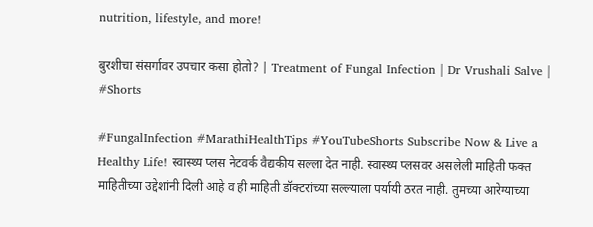nutrition, lifestyle, and more!

बुरशीचा संसर्गावर उपचार कसा होतो? | Treatment of Fungal Infection | Dr Vrushali Salve | #Shorts

#FungalInfection #MarathiHealthTips #YouTubeShorts Subscribe Now & Live a Healthy Life! स्वास्थ्य प्लस नेटवर्क वैद्यकीय सल्ला देत नाही. स्वास्थ्य प्लसवर असलेली माहिती फक्त माहितीच्या उद्देशांनी दिली आहे व ही माहिती डॉक्टरांच्या सल्ल्याला पर्यायी ठरत नाही. तुमच्या आरेग्याच्या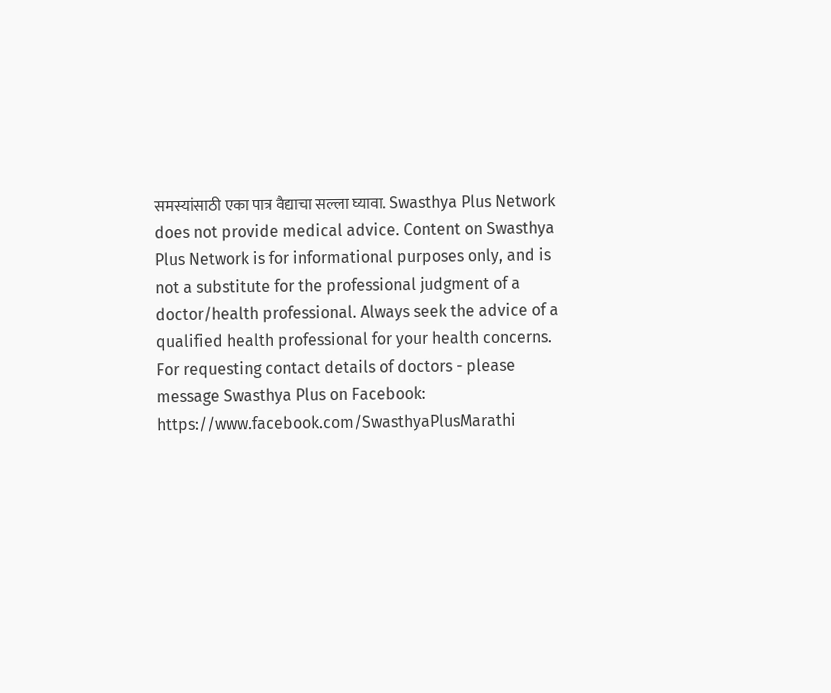समस्यांसाठी एका पात्र वैद्याचा सल्ला घ्यावा. Swasthya Plus Network does not provide medical advice. Content on Swasthya Plus Network is for informational purposes only, and is not a substitute for the professional judgment of a doctor/health professional. Always seek the advice of a qualified health professional for your health concerns. For requesting contact details of doctors - please message Swasthya Plus on Facebook: https://www.facebook.com/SwasthyaPlusMarathi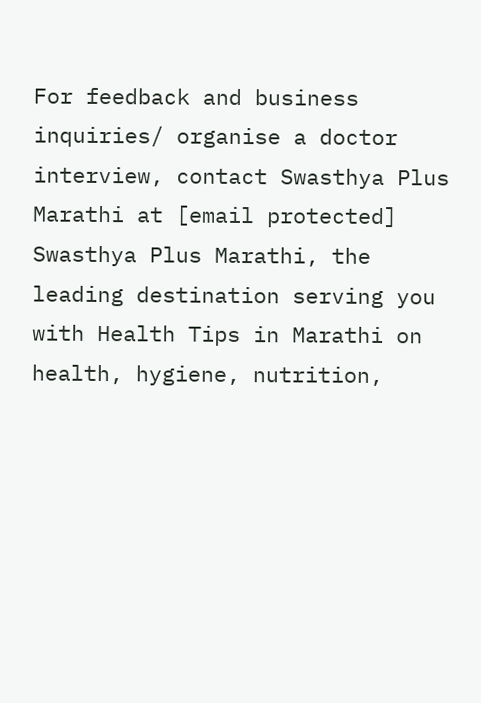For feedback and business inquiries/ organise a doctor interview, contact Swasthya Plus Marathi at [email protected] Swasthya Plus Marathi, the leading destination serving you with Health Tips in Marathi on health, hygiene, nutrition,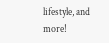lifestyle, and more!